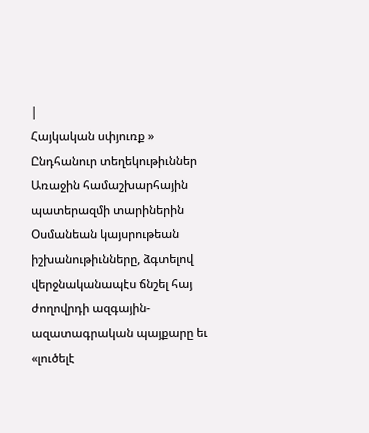|
Հայկական սփյուռք »
Ընդհանուր տեղեկութիւններ
Առաջին համաշխարհային պատերազմի տարիներին Օսմանեան կայսրութեան իշխանութիւնները, ձգտելով վերջնականապէս ճնշել հայ ժողովրդի ազգային-ազատագրական պայքարը եւ «լուծելէ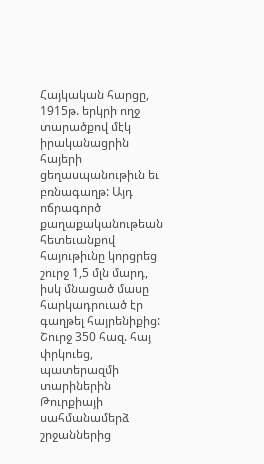Հայկական հարցը, 1915թ. երկրի ողջ տարածքով մէկ իրականացրին հայերի ցեղասպանութիւն եւ բռնագաղթ: Այդ ոճրագործ քաղաքականութեան հետեւանքով հայութիւնը կորցրեց շուրջ 1,5 մլն մարդ, իսկ մնացած մասը հարկադրուած էր գաղթել հայրենիքից: Շուրջ 350 հազ. հայ փրկուեց, պատերազմի տարիներին Թուրքիայի սահմանամերձ շրջաններից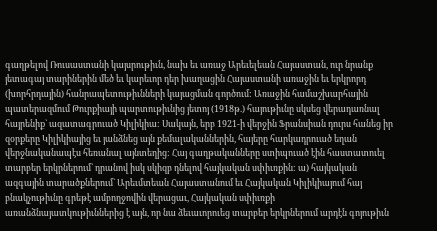գաղթելով Ռուսաստանի կայսրութիւն, նախ եւ առաջ Արեւելեան Հայաստան, ուր նրանք յետագայ տարիներին մեծ եւ կարեւոր դեր խաղացին Հայաստանի առաջին եւ երկրորդ (խորհրդային) հանրապետութիւնների կայացման գործում: Առաջին համաշխարհային պատերազմում Թուրքիայի պարտութիւնից յետոյ (1918թ.) հայութիւնը սկսեց վերադառնալ հայրենիք` ազատագրուած Կիլիկիա: Սակայն, երբ 1921-ի վերջին Ֆրանսիան դուրս հանեց իր զօրքերը Կիլիկիայից եւ յանձնեց այն քեմալականներին, հայերը հարկադրուած եղան վերջնականապէս հեռանալ այնտեղից: Հայ գաղթականները ստիպուած էին հաստատուել տարբեր երկրներում` դրանով իսկ սկիզբ դնելով հայկական սփիւռքին: ա) հայկական ազգային տարածքներում` Արեւմտեան Հայաստանում եւ Հայկական Կիլիկիայում հայ բնակչութիւնը գրեթէ ամբողջովին վերացաւ, Հայկական սփիւռքի առանձնայատկութիւններից է այն, որ նա ձեւաւորուեց տարբեր երկրներում արդէն գոյութիւն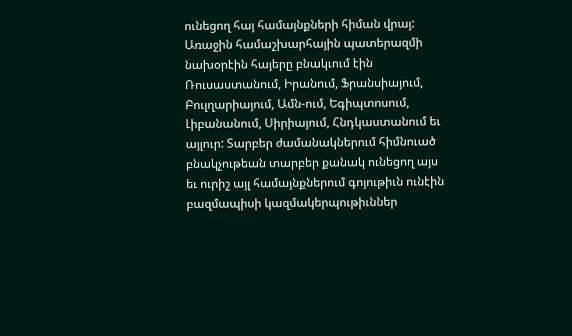ունեցող հայ համայնքների հիման վրայ: Առաջին համաշխարհային պատերազմի նախօրէին հայերը բնակւում էին Ռուսաստանում, Իրանում, Ֆրանսիայում, Բուլղարիայում, Ամն-ում, Եգիպտոսում, Լիբանանում, Սիրիայում, Հնդկաստանում եւ այլուր: Տարբեր ժամանակներում հիմնուած բնակչութեան տարբեր քանակ ունեցող այս եւ ուրիշ այլ համայնքներում գոյութիւն ունէին բազմապիսի կազմակերպութիւններ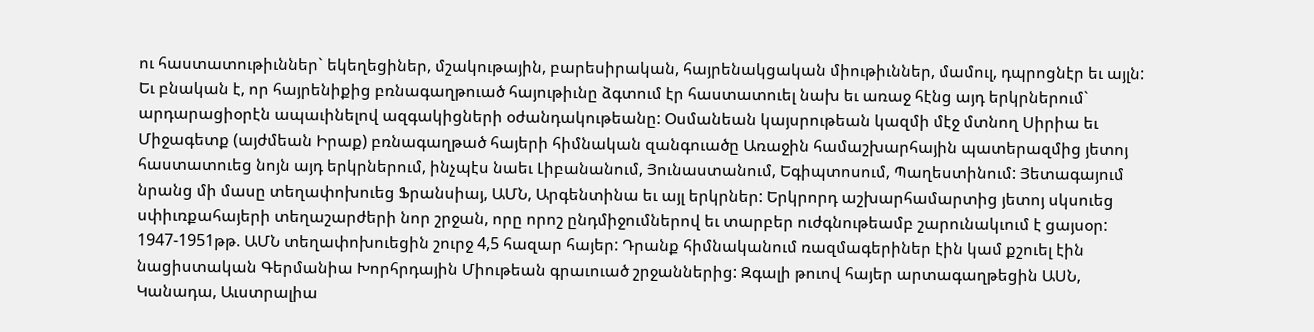ու հաստատութիւններ` եկեղեցիներ, մշակութային, բարեսիրական, հայրենակցական միութիւններ, մամուլ, դպրոցնէր եւ այլն: Եւ բնական է, որ հայրենիքից բռնագաղթուած հայութիւնը ձգտում էր հաստատուել նախ եւ առաջ հէնց այդ երկրներում` արդարացիօրէն ապաւինելով ազգակիցների օժանդակութեանը: Օսմանեան կայսրութեան կազմի մէջ մտնող Սիրիա եւ Միջագետք (այժմեան Իրաք) բռնագաղթած հայերի հիմնական զանգուածը Առաջին համաշխարհային պատերազմից յետոյ հաստատուեց նոյն այդ երկրներում, ինչպէս նաեւ Լիբանանում, Յունաստանում, Եգիպտոսում, Պաղեստինում: Յետագայում նրանց մի մասը տեղափոխուեց Ֆրանսիայ, ԱՄՆ, Արգենտինա եւ այլ երկրներ: Երկրորդ աշխարհամարտից յետոյ սկսուեց սփիւռքահայերի տեղաշարժերի նոր շրջան, որը որոշ ընդմիջումներով եւ տարբեր ուժգնութեամբ շարունակւում է ցայսօր: 1947-1951թթ. ԱՄՆ տեղափոխուեցին շուրջ 4,5 հազար հայեր: Դրանք հիմնականում ռազմագերիներ էին կամ քշուել էին նացիստական Գերմանիա Խորհրդային Միութեան գրաւուած շրջաններից: Զգալի թուով հայեր արտագաղթեցին ԱՍՆ, Կանադա, Աւստրալիա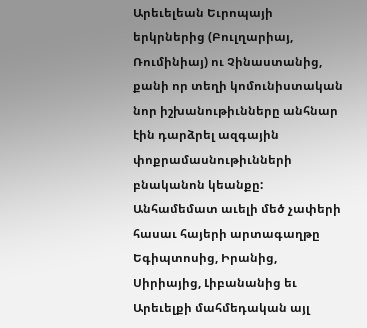Արեւելեան Եւրոպայի երկրներից (Բուլղարիայ, Ռումինիայ) ու Չինաստանից, քանի որ տեղի կոմունիստական նոր իշխանութիւնները անհնար էին դարձրել ազգային փոքրամասնութիւնների բնականոն կեանքը: Անհամեմատ աւելի մեծ չափերի հասաւ հայերի արտագաղթը Եգիպտոսից, Իրանից, Սիրիայից, Լիբանանից եւ Արեւելքի մահմեդական այլ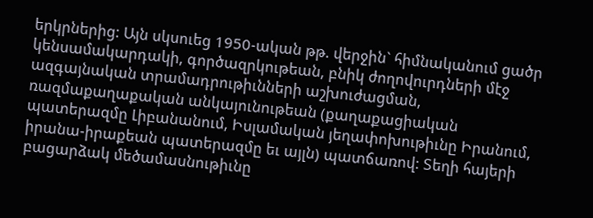երկրներից: Այն սկսուեց 1950-ական թթ. վերջին` հիմնականում ցածր կենսամակարդակի, գործազրկութեան, բնիկ ժողովուրդների մէջ ազգայնական տրամադրութիւնների աշխուժացման, ռազմաքաղաքական անկայունութեան (քաղաքացիական պատերազմը Լիբանանում, Իսլամական յեղափոխութիւնը Իրանում, իրանա-իրաքեան պատերազմը եւ այլն) պատճառով: Տեղի հայերի բացարձակ մեծամասնութիւնը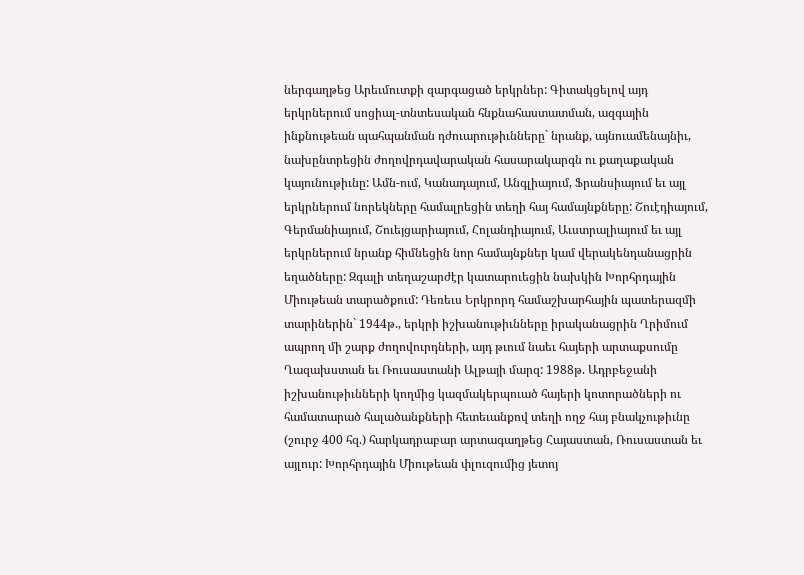ներգաղթեց Արեւմուտքի զարգացած երկրներ: Գիտակցելով այդ երկրներում սոցիալ-տնտեսական հնքնահաստատման, ազգային ինքնութեան պահպանման դժուարութիւնները` նրանք, այնուամենայնիւ, նախընտրեցին ժողովրդավարական հասարակարգն ու քաղաքական կայունութիւնը: Ամն-ում, Կանադայում, Անգլիայում, Ֆրանսիայում եւ այլ երկրներում նորեկները համալրեցին տեղի հայ համայնքները: Շուէդիայում, Գերմանիայում, Շուեյցարիայում, Հոլանդիայում, Աւստրալիայում եւ այլ երկրներում նրանք հիմնեցին նոր համայնքներ կամ վերակենդանացրին եղածները: Զգալի տեղաշարժէր կատարուեցին նախկին Խորհրդային Միութեան տարածքում: Դեռեւս Երկրորդ համաշխարհային պատերազմի տարիներին` 1944թ., երկրի իշխանութիւնները իրականացրին Ղրիմում ապրող մի շարք ժողովուրդների, այդ թւում նաեւ հայերի արտաքսումը Ղազախստան եւ Ռուսաստանի Ալթայի մարզ: 1988թ. Ադրբեջանի իշխանութիւնների կողմից կազմակերպուած հայերի կոտորածների ու համատարած հալածանքների հետեւանքով տեղի ողջ հայ բնակչութիւնը (շուրջ 400 հզ.) հարկադրաբար արտագաղթեց Հայաստան, Ռուսաստան եւ այլուր: Խորհրդային Միութեան փլուզումից յետոյ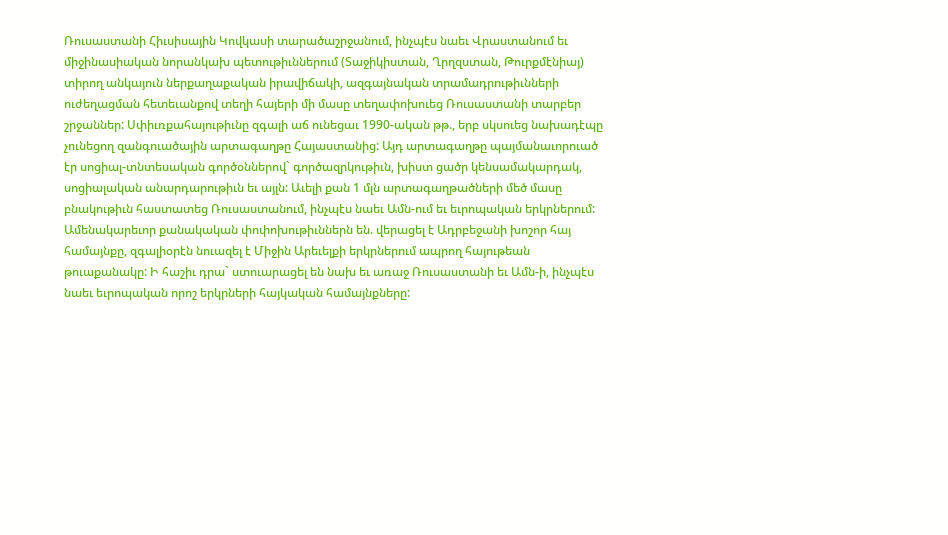Ռուսաստանի Հիւսիսային Կովկասի տարածաշրջանում, ինչպէս նաեւ Վրաստանում եւ միջինասիական նորանկախ պետութիւններում (Տաջիկիստան, Ղրղզստան, Թուրքմէնիայ) տիրող անկայուն ներքաղաքական իրավիճակի, ազգայնական տրամադրութիւնների ուժեղացման հետեւանքով տեղի հայերի մի մասը տեղափոխուեց Ռուսաստանի տարբեր շրջաններ: Սփիւռքահայութիւնը զգալի աճ ունեցաւ 1990-ական թթ., երբ սկսուեց նախադէպը չունեցող զանգուածային արտագաղթը Հայաստանից: Այդ արտագաղթը պայմանաւորուած էր սոցիալ-տնտեսական գործօններով` գործազրկութիւն, խիստ ցածր կենսամակարդակ, սոցիալական անարդարութիւն եւ այլն: Աւելի քան 1 մլն արտագաղթածների մեծ մասը բնակութիւն հաստատեց Ռուսաստանում, ինչպէս նաեւ Ամն-ում եւ եւրոպական երկրներում: Ամենակարեւոր քանակական փոփոխութիւններն են. վերացել է Ադրբեջանի խոշոր հայ համայնքը, զգալիօրէն նուազել է Միջին Արեւելքի երկրներում ապրող հայութեան թուաքանակը: Ի հաշիւ դրա` ստուարացել են նախ եւ առաջ Ռուսաստանի եւ Ամն-ի, ինչպէս նաեւ եւրոպական որոշ երկրների հայկական համայնքները: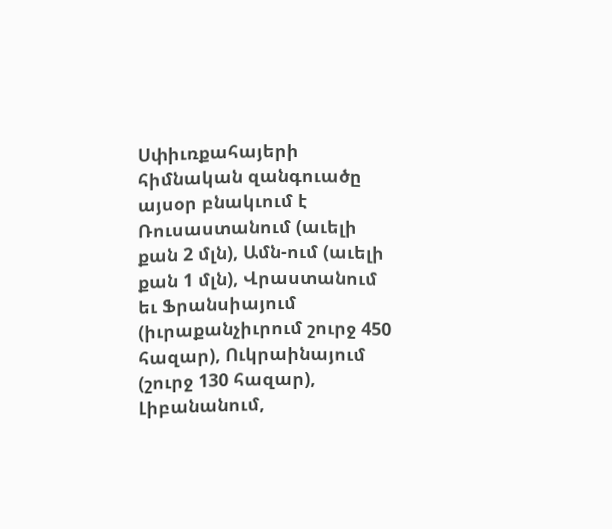Սփիւռքահայերի հիմնական զանգուածը այսօր բնակւում է Ռուսաստանում (աւելի քան 2 մլն), Ամն-ում (աւելի քան 1 մլն), Վրաստանում եւ Ֆրանսիայում (իւրաքանչիւրում շուրջ 450 հազար), Ուկրաինայում (շուրջ 130 հազար), Լիբանանում,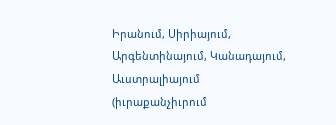Իրանում, Սիրիայում, Արգենտինայում, Կանադայում, Աւստրալիայում (իւրաքանչիւրում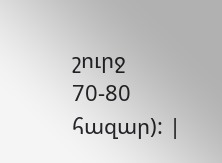շուրջ 70-80 հազար): |